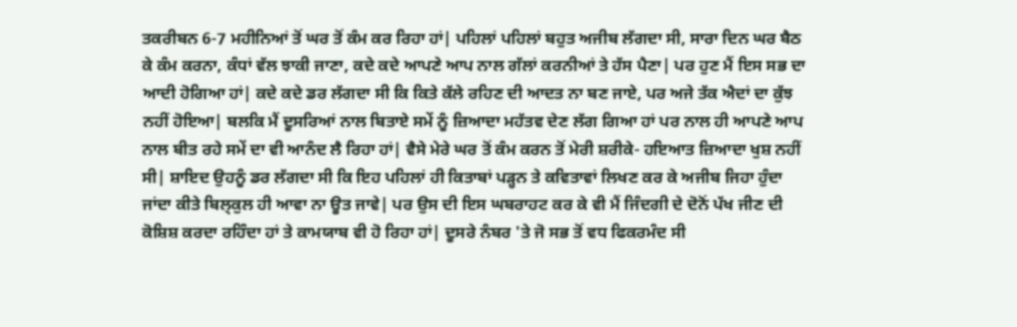ਤਕਰੀਬਨ 6-7 ਮਹੀਨਿਆਂ ਤੋਂ ਘਰ ਤੋਂ ਕੰਮ ਕਰ ਰਿਹਾ ਹਾਂ| ਪਹਿਲਾਂ ਪਹਿਲਾਂ ਬਹੁਤ ਅਜੀਬ ਲੱਗਦਾ ਸੀ, ਸਾਰਾ ਦਿਨ ਘਰ ਬੈਠ ਕੇ ਕੰਮ ਕਰਨਾ, ਕੰਧਾਂ ਵੱਲ ਝਾਕੀ ਜਾਣਾ, ਕਦੇ ਕਦੇ ਆਪਣੇ ਆਪ ਨਾਲ ਗੱਲਾਂ ਕਰਨੀਆਂ ਤੇ ਹੱਸ ਪੈਣਾ| ਪਰ ਹੁਣ ਮੈਂ ਇਸ ਸਭ ਦਾ ਆਦੀ ਹੋਗਿਆ ਹਾਂ| ਕਦੇ ਕਦੇ ਡਰ ਲੱਗਦਾ ਸੀ ਕਿ ਕਿਤੇ ਕੱਲੇ ਰਹਿਣ ਦੀ ਆਦਤ ਨਾ ਬਣ ਜਾਏ, ਪਰ ਅਜੇ ਤੱਕ ਐਦਾਂ ਦਾ ਕੁੱਝ ਨਹੀਂ ਹੋਇਆ| ਬਲਕਿ ਮੈਂ ਦੂਸਰਿਆਂ ਨਾਲ ਬਿਤਾਏ ਸਮੇਂ ਨੂੰ ਜ਼ਿਆਦਾ ਮਹੱਤਵ ਦੇਣ ਲੱਗ ਗਿਆ ਹਾਂ ਪਰ ਨਾਲ ਹੀ ਆਪਣੇ ਆਪ ਨਾਲ ਬੀਤ ਰਹੇ ਸਮੇਂ ਦਾ ਵੀ ਆਨੰਦ ਲੈ ਰਿਹਾ ਹਾਂ| ਵੈਸੇ ਮੇਰੇ ਘਰ ਤੋਂ ਕੰਮ ਕਰਨ ਤੋਂ ਮੇਰੀ ਸ਼ਰੀਕੇ- ਹਇਆਤ ਜ਼ਿਆਦਾ ਖੁਸ਼ ਨਹੀਂ ਸੀ| ਸ਼ਾਇਦ ਉਹਨੂੰ ਡਰ ਲੱਗਦਾ ਸੀ ਕਿ ਇਹ ਪਹਿਲਾਂ ਹੀ ਕਿਤਾਬਾਂ ਪੜ੍ਹਨ ਤੇ ਕਵਿਤਾਵਾਂ ਲਿਖਣ ਕਰ ਕੇ ਅਜੀਬ ਜਿਹਾ ਹੁੰਦਾ ਜਾਂਦਾ ਕੀਤੇ ਬਿਲ੍ਕੁਲ ਹੀ ਆਵਾ ਨਾ ਊਤ ਜਾਵੇ| ਪਰ ਉਸ ਦੀ ਇਸ ਘਬਰਾਹਟ ਕਰ ਕੇ ਵੀ ਮੈਂ ਜਿੰਦਗੀ ਦੇ ਦੋਨੋਂ ਪੱਖ ਜੀਣ ਦੀ ਕੋਸ਼ਿਸ਼ ਕਰਦਾ ਰਹਿੰਦਾ ਹਾਂ ਤੇ ਕਾਮਯਾਬ ਵੀ ਹੋ ਰਿਹਾ ਹਾਂ| ਦੂਸਰੇ ਨੰਬਰ 'ਤੇ ਜੋ ਸਭ ਤੋਂ ਵਧ ਫਿਕਰਮੰਦ ਸੀ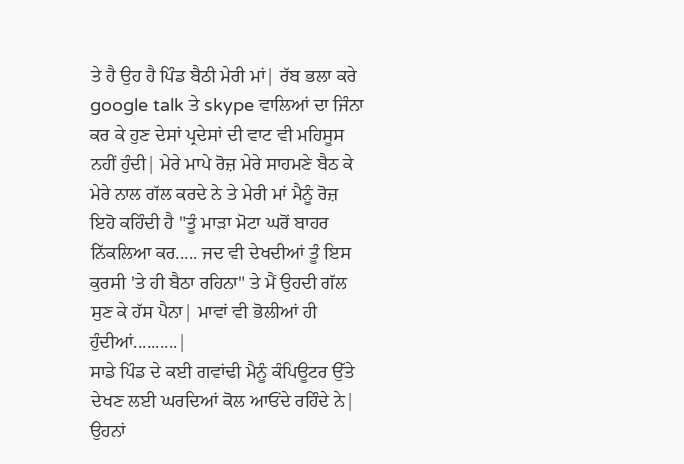ਤੇ ਹੈ ਉਹ ਹੈ ਪਿੰਡ ਬੈਠੀ ਮੇਰੀ ਮਾਂ| ਰੱਬ ਭਲਾ ਕਰੇ google talk ਤੇ skype ਵਾਲਿਆਂ ਦਾ ਜਿੰਨਾ ਕਰ ਕੇ ਹੁਣ ਦੇਸਾਂ ਪ੍ਰਦੇਸਾਂ ਦੀ ਵਾਟ ਵੀ ਮਹਿਸੂਸ ਨਹੀਂ ਹੁੰਦੀ| ਮੇਰੇ ਮਾਪੇ ਰੋਜ਼ ਮੇਰੇ ਸਾਹਮਣੇ ਬੈਠ ਕੇ ਮੇਰੇ ਨਾਲ ਗੱਲ ਕਰਦੇ ਨੇ ਤੇ ਮੇਰੀ ਮਾਂ ਮੈਨੂੰ ਰੋਜ਼ ਇਹੋ ਕਹਿੰਦੀ ਹੈ "ਤੂੰ ਮਾੜਾ ਮੋਟਾ ਘਰੋਂ ਬਾਹਰ ਨਿੱਕਲਿਆ ਕਰ..... ਜਦ ਵੀ ਦੇਖਦੀਆਂ ਤੂੰ ਇਸ ਕੁਰਸੀ 'ਤੇ ਹੀ ਬੈਠਾ ਰਹਿਨਾ" ਤੇ ਮੈਂ ਉਹਦੀ ਗੱਲ ਸੁਣ ਕੇ ਹੱਸ ਪੈਨਾ| ਮਾਵਾਂ ਵੀ ਭੋਲੀਆਂ ਹੀ ਹੁੰਦੀਆਂ..........|
ਸਾਡੇ ਪਿੰਡ ਦੇ ਕਈ ਗਵਾਂਢੀ ਮੈਨੂੰ ਕੰਪਿਊਟਰ ਉੱਤੇ ਦੇਖਣ ਲਈ ਘਰਦਿਆਂ ਕੋਲ ਆਓਂਦੇ ਰਹਿੰਦੇ ਨੇ| ਉਹਨਾਂ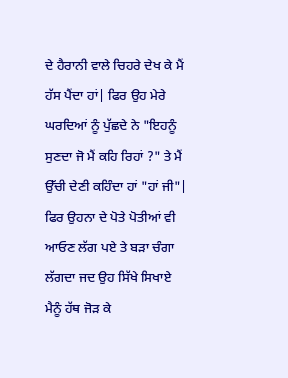ਦੇ ਹੈਰਾਨੀ ਵਾਲੇ ਚਿਹਰੇ ਦੇਖ ਕੇ ਮੈਂ ਹੱਸ ਪੈਂਦਾ ਹਾਂ| ਫਿਰ ਉਹ ਮੇਰੇ ਘਰਦਿਆਂ ਨੂੰ ਪੁੱਛਦੇ ਨੇ "ਇਹਨੂੰ ਸੁਣਦਾ ਜੋ ਮੈਂ ਕਹਿ ਰਿਹਾਂ ?" ਤੇ ਮੈਂ ਉੱਚੀ ਦੇਣੀ ਕਹਿੰਦਾ ਹਾਂ "ਹਾਂ ਜੀ"| ਫਿਰ ਉਹਨਾ ਦੇ ਪੋਤੇ ਪੋਤੀਆਂ ਵੀ ਆਓਣ ਲੱਗ ਪਏ ਤੇ ਬੜਾ ਚੰਗਾ ਲੱਗਦਾ ਜਦ ਉਹ ਸਿੱਖੇ ਸਿਖਾਏ ਮੈਨੂੰ ਹੱਥ ਜੋੜ ਕੇ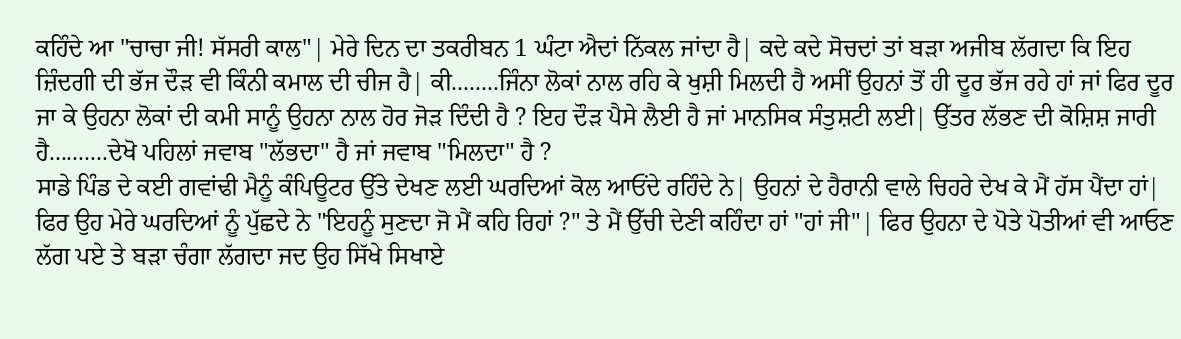ਕਹਿੰਦੇ ਆ "ਚਾਚਾ ਜੀ! ਸੱਸਰੀ ਕਾਲ"| ਮੇਰੇ ਦਿਨ ਦਾ ਤਕਰੀਬਨ 1 ਘੰਟਾ ਐਦਾਂ ਨਿੱਕਲ ਜਾਂਦਾ ਹੈ| ਕਦੇ ਕਦੇ ਸੋਚਦਾਂ ਤਾਂ ਬੜਾ ਅਜੀਬ ਲੱਗਦਾ ਕਿ ਇਹ ਜ਼ਿੰਦਗੀ ਦੀ ਭੱਜ ਦੌੜ ਵੀ ਕਿੰਨੀ ਕਮਾਲ ਦੀ ਚੀਜ ਹੈ| ਕੀ........ਜਿੰਨਾ ਲੋਕਾਂ ਨਾਲ ਰਹਿ ਕੇ ਖੁਸ਼ੀ ਮਿਲਦੀ ਹੈ ਅਸੀਂ ਉਹਨਾਂ ਤੋਂ ਹੀ ਦੂਰ ਭੱਜ ਰਹੇ ਹਾਂ ਜਾਂ ਫਿਰ ਦੂਰ ਜਾ ਕੇ ਉਹਨਾ ਲੋਕਾਂ ਦੀ ਕਮੀ ਸਾਨੂੰ ਉਹਨਾ ਨਾਲ ਹੋਰ ਜੋੜ ਦਿੰਦੀ ਹੈ ? ਇਹ ਦੌੜ ਪੈਸੇ ਲੈਈ ਹੈ ਜਾਂ ਮਾਨਸਿਕ ਸੰਤੁਸ਼ਟੀ ਲਈ| ਉੱਤਰ ਲੱਭਣ ਦੀ ਕੋਸ਼ਿਸ਼ ਜਾਰੀ ਹੈ..........ਦੇਖੋ ਪਹਿਲਾਂ ਜਵਾਬ "ਲੱਭਦਾ" ਹੈ ਜਾਂ ਜਵਾਬ "ਮਿਲਦਾ" ਹੈ ?
ਸਾਡੇ ਪਿੰਡ ਦੇ ਕਈ ਗਵਾਂਢੀ ਮੈਨੂੰ ਕੰਪਿਊਟਰ ਉੱਤੇ ਦੇਖਣ ਲਈ ਘਰਦਿਆਂ ਕੋਲ ਆਓਂਦੇ ਰਹਿੰਦੇ ਨੇ| ਉਹਨਾਂ ਦੇ ਹੈਰਾਨੀ ਵਾਲੇ ਚਿਹਰੇ ਦੇਖ ਕੇ ਮੈਂ ਹੱਸ ਪੈਂਦਾ ਹਾਂ| ਫਿਰ ਉਹ ਮੇਰੇ ਘਰਦਿਆਂ ਨੂੰ ਪੁੱਛਦੇ ਨੇ "ਇਹਨੂੰ ਸੁਣਦਾ ਜੋ ਮੈਂ ਕਹਿ ਰਿਹਾਂ ?" ਤੇ ਮੈਂ ਉੱਚੀ ਦੇਣੀ ਕਹਿੰਦਾ ਹਾਂ "ਹਾਂ ਜੀ"| ਫਿਰ ਉਹਨਾ ਦੇ ਪੋਤੇ ਪੋਤੀਆਂ ਵੀ ਆਓਣ ਲੱਗ ਪਏ ਤੇ ਬੜਾ ਚੰਗਾ ਲੱਗਦਾ ਜਦ ਉਹ ਸਿੱਖੇ ਸਿਖਾਏ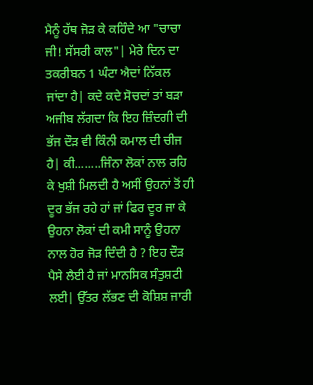ਮੈਨੂੰ ਹੱਥ ਜੋੜ ਕੇ ਕਹਿੰਦੇ ਆ "ਚਾਚਾ ਜੀ! ਸੱਸਰੀ ਕਾਲ"| ਮੇਰੇ ਦਿਨ ਦਾ ਤਕਰੀਬਨ 1 ਘੰਟਾ ਐਦਾਂ ਨਿੱਕਲ ਜਾਂਦਾ ਹੈ| ਕਦੇ ਕਦੇ ਸੋਚਦਾਂ ਤਾਂ ਬੜਾ ਅਜੀਬ ਲੱਗਦਾ ਕਿ ਇਹ ਜ਼ਿੰਦਗੀ ਦੀ ਭੱਜ ਦੌੜ ਵੀ ਕਿੰਨੀ ਕਮਾਲ ਦੀ ਚੀਜ ਹੈ| ਕੀ........ਜਿੰਨਾ ਲੋਕਾਂ ਨਾਲ ਰਹਿ ਕੇ ਖੁਸ਼ੀ ਮਿਲਦੀ ਹੈ ਅਸੀਂ ਉਹਨਾਂ ਤੋਂ ਹੀ ਦੂਰ ਭੱਜ ਰਹੇ ਹਾਂ ਜਾਂ ਫਿਰ ਦੂਰ ਜਾ ਕੇ ਉਹਨਾ ਲੋਕਾਂ ਦੀ ਕਮੀ ਸਾਨੂੰ ਉਹਨਾ ਨਾਲ ਹੋਰ ਜੋੜ ਦਿੰਦੀ ਹੈ ? ਇਹ ਦੌੜ ਪੈਸੇ ਲੈਈ ਹੈ ਜਾਂ ਮਾਨਸਿਕ ਸੰਤੁਸ਼ਟੀ ਲਈ| ਉੱਤਰ ਲੱਭਣ ਦੀ ਕੋਸ਼ਿਸ਼ ਜਾਰੀ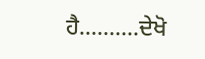ਹੈ..........ਦੇਖੋ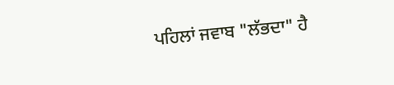ਪਹਿਲਾਂ ਜਵਾਬ "ਲੱਭਦਾ" ਹੈ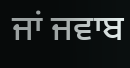ਜਾਂ ਜਵਾਬ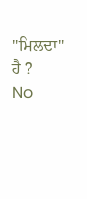"ਮਿਲਦਾ" ਹੈ ?
No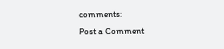comments:
Post a Comment